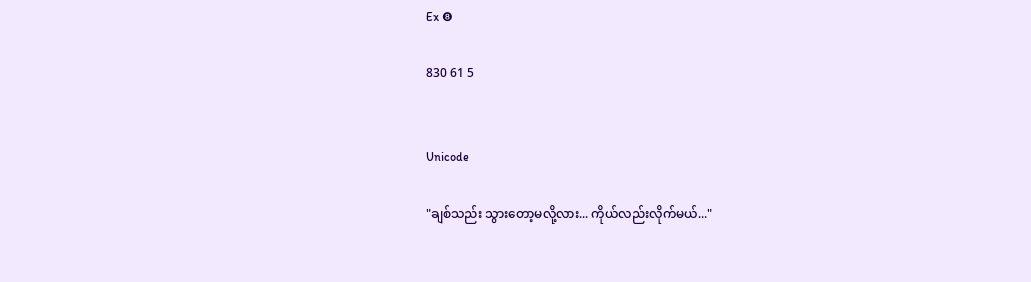Ex ❽

830 61 5


Unicode

"ချစ်သည်း သွားတော့မလို့လား... ကိုယ်လည်းလိုက်မယ်..."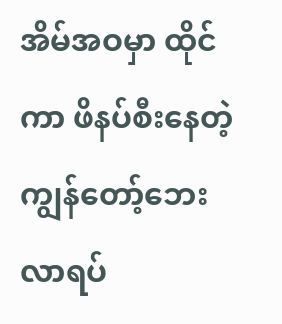အိမ်အဝမှာ ထိုင်ကာ ဖိနပ်စီးနေတဲ့ ကျွန်တော့်ဘေးလာရပ်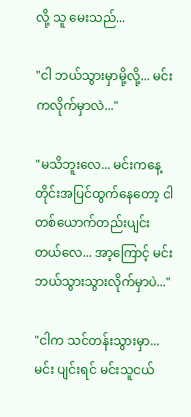လို့ သူ မေးသည်...

"ငါ ဘယ်သွားမှာမို့လို့... မင်းကလိုက်မှာလဲ..."

"မသိဘူးလေ... မင်းကနေ့တိုင်းအပြင်ထွက်နေတော့ ငါတစ်ယောက်တည်းပျင်းတယ်လေ... အာ့ကြောင့် မင်း ဘယ်သွားသွားလိုက်မှာပဲ..."

"ငါက သင်တန်းသွားမှာ... မင်း ပျင်းရင် မင်းသူငယ်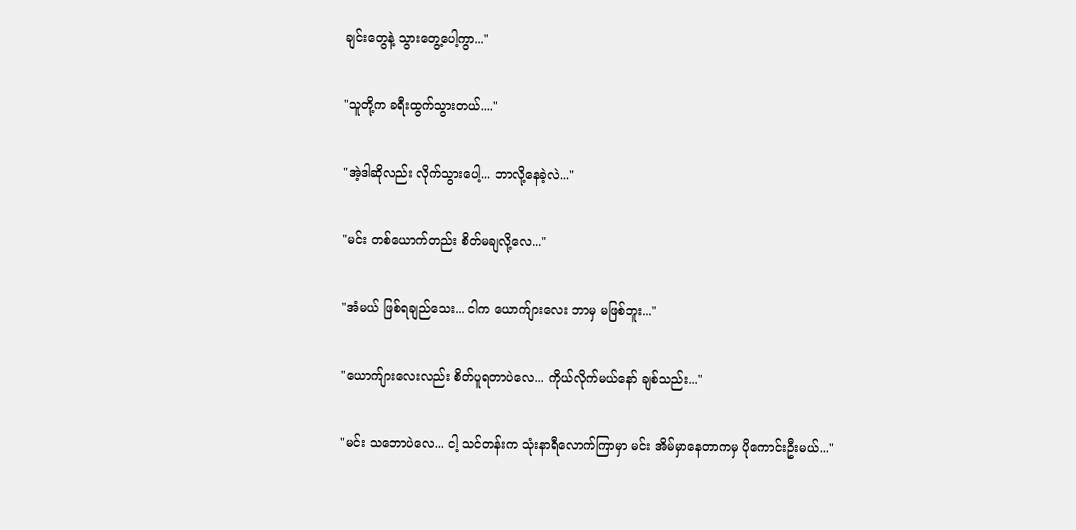ချင်းတွေနဲ့ သွားတွေ့ပေါ့ကွာ..."

"သူတို့က ခရီးထွက်သွားတယ်...."

"အဲ့ဒါဆိုလည်း လိုက်သွားပေါ့... ဘာလို့နေခဲ့လဲ..."

"မင်း တစ်ယောက်တည်း စိတ်မချလို့လေ..."

"အံမယ် ဖြစ်ရချည်သေး... ငါက ယောက်ျားလေး ဘာမှ မဖြစ်ဘူး..."

"ယောက်ျားလေးလည်း စိတ်ပူရတာပဲလေ... ကိုယ်လိုက်မယ်နော် ချစ်သည်း..."

"မင်း သဘောပဲလေ... ငါ့ သင်တန်းက သုံးနာရီလောက်ကြာမှာ မင်း အိမ်မှာနေတာကမှ ပိုကောင်းဦးမယ်..."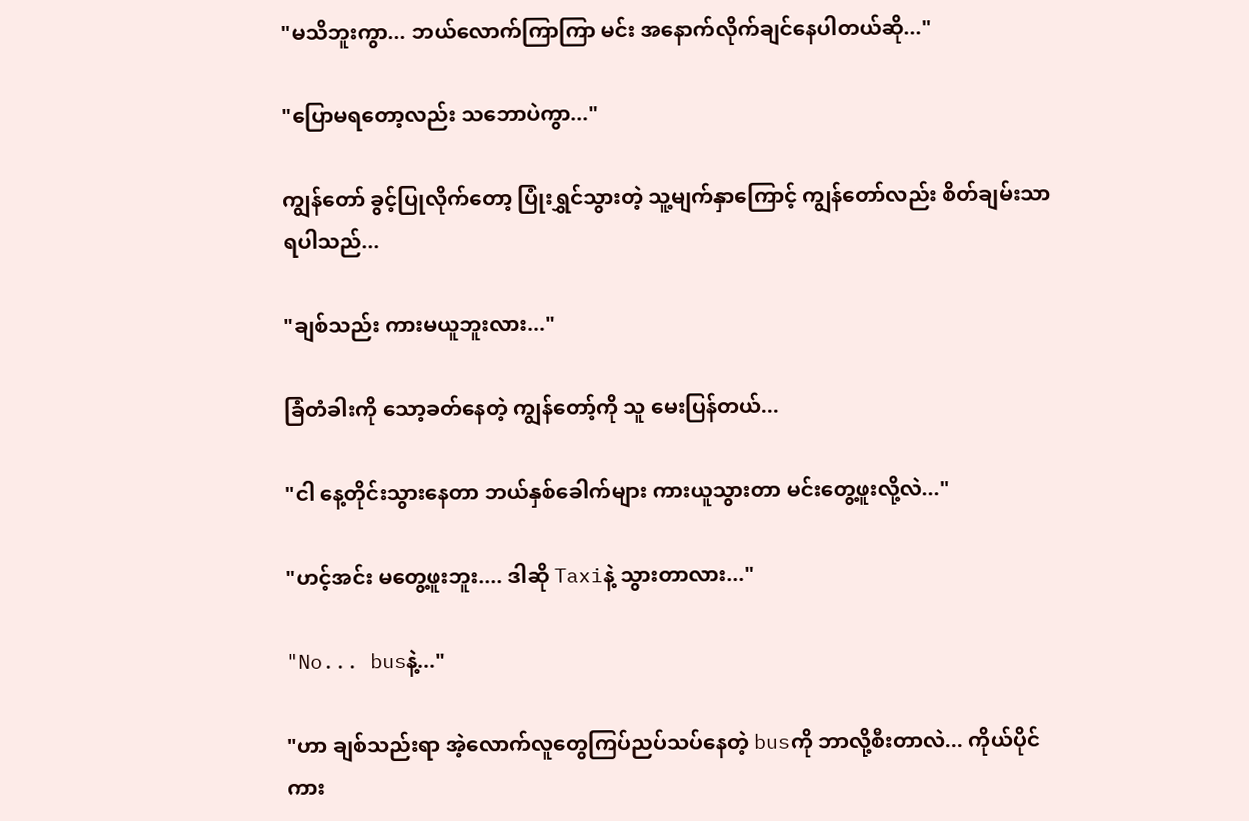"မသိဘူးကွာ... ဘယ်လောက်ကြာကြာ မင်း အနောက်လိုက်ချင်နေပါတယ်ဆို..."

"ပြောမရတော့လည်း သဘောပဲကွာ..."

ကျွန်တော် ခွင့်ပြုလိုက်တော့ ပြုံးရွှင်သွားတဲ့ သူ့မျက်နှာကြောင့် ကျွန်တော်လည်း စိတ်ချမ်းသာရပါသည်...

"ချစ်သည်း ကားမယူဘူးလား..."

ခြံတံခါးကို သော့ခတ်နေတဲ့ ကျွန်တော့်ကို သူ မေးပြန်တယ်...

"ငါ နေ့တိုင်းသွားနေတာ ဘယ်နှစ်ခေါက်များ ကားယူသွားတာ မင်းတွေ့ဖူးလို့လဲ..."

"ဟင့်အင်း မတွေ့ဖူးဘူး.... ဒါဆို Taxiနဲ့ သွားတာလား..."

"No... busနဲ့..."

"ဟာ ချစ်သည်းရာ အဲ့လောက်လူတွေကြပ်ညပ်သပ်နေတဲ့ busကို ဘာလို့စီးတာလဲ... ကိုယ်ပိုင်ကား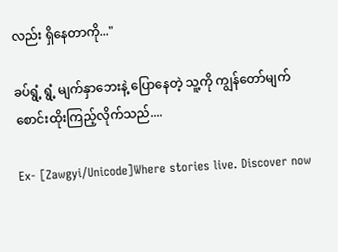လည်း ရှိနေတာကို..."

ခပ်ရွံ့ ရွံ့ မျက်နှာဘေးနဲ့ ပြောနေတဲ့ သူ့ကို ကျွန်တော်မျက်စောင်းထိုးကြည့်လိုက်သည်....

Ex- [Zawgyi/Unicode]Where stories live. Discover now